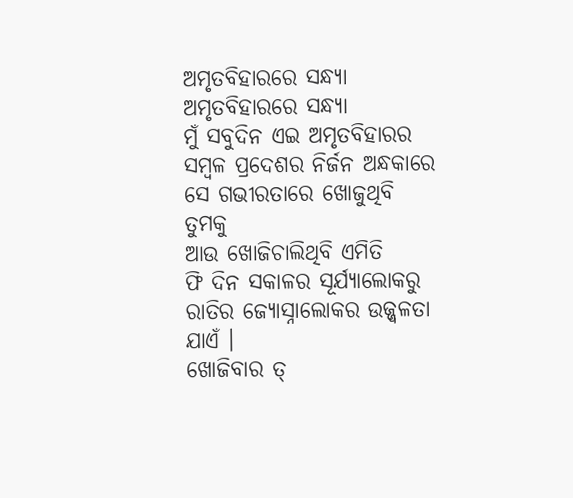ଅମୃତବିହାରରେ ସନ୍ଧ୍ୟା
ଅମୃତବିହାରରେ ସନ୍ଧ୍ୟା
ମୁଁ ସବୁଦିନ ଏଇ ଅମୃତବିହାରର
ସମ୍ବଳ ପ୍ରଦେଶର ନିର୍ଜନ ଅନ୍ଧକାରେ
ସେ ଗଭୀରତାରେ ଖୋଜୁଥିବି ତୁମକୁ
ଆଉ ଖୋଜିଚାଲିଥିବି ଏମିତି
ଫି ଦିନ ସକାଳର ସୂର୍ଯ୍ୟାଲୋକରୁ
ରାତିର ଜ୍ୟୋସ୍ନାଲୋକର ଉଜ୍ଜ୍ୱଳତା ଯାଏଁ ।
ଖୋଜିବାର ତ୍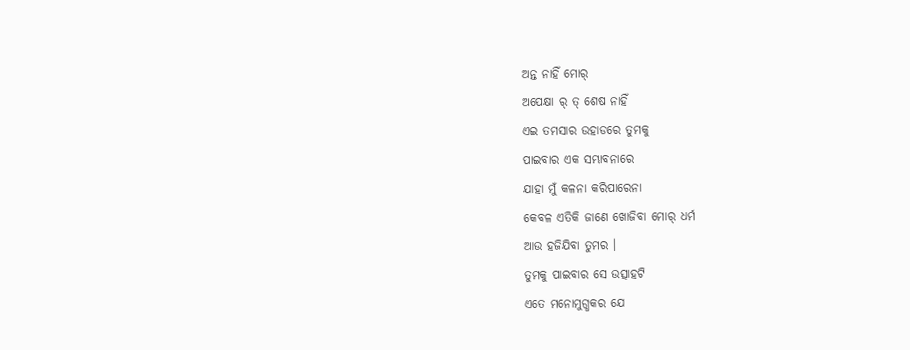ଅନ୍ତ ନାହିଁ ମୋର୍
ଅପେକ୍ଷା ର୍ ତ୍ ଶେଷ ନାହିଁ
ଏଇ ତମସାର ଉହାଡରେ ତୁମକୁ
ପାଇବାର ଏକ ସମ୍ଭାବନାରେ
ଯାହା ମୁଁ କଳନା କରିପାରେନା
କେବଳ ଏତିକି ଜାଣେ ଖୋଜିବା ମୋର୍ ଧର୍ମ
ଆଉ ହଜିଯିବା ତୁମର ।
ତୁମକୁ ପାଇବାର ସେ ଉତ୍ସାହଟି
ଏତେ ମନୋମୁଗ୍ଧକର ଯେ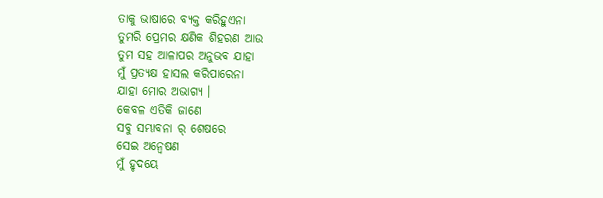ତାକୁ ଭାଷାରେ ବ୍ୟକ୍ତ କରିହୁଏନା
ତୁମରି ପ୍ରେମର କ୍ଷଣିକ ଶିହରଣ ଆଉ
ତୁମ ସହ ଆଳାପର ଅନୁଭବ ଯାହା
ମୁଁ ପ୍ରତ୍ୟକ୍ଷ ହାସଲ କରିପାରେନା
ଯାହା ମୋର ଅଭାଗ୍ୟ ।
କେବଳ ଏତିକି ଜାଣେ
ସବୁ ସମ୍ଭାବନା ର୍ ଶେଷରେ
ସେଇ ଅନ୍ୱେଷଣ
ମୁଁ ହୃଦୟେ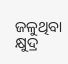ଜଳୁଥିବା କ୍ଷୁଦ୍ର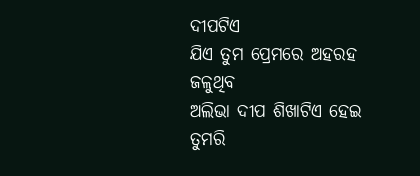ଦୀପଟିଏ
ଯିଏ ତୁମ ପ୍ରେମରେ ଅହରହ ଜଳୁଥିବ
ଅଲିଭା ଦୀପ ଶିଖାଟିଏ ହେଇ
ତୁମରି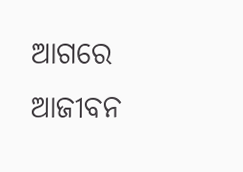ଆଗରେ ଆଜୀବନ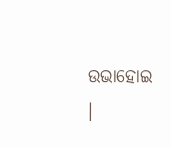ଉଭାହୋଇ ।